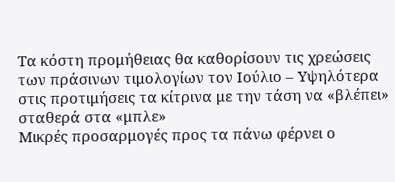Τα κόστη προμήθειας θα καθορίσουν τις χρεώσεις των πράσινων τιμολογίων τον Ιούλιο – Υψηλότερα στις προτιμήσεις τα κίτρινα με την τάση να «βλέπει» σταθερά στα «μπλε»
Μικρές προσαρμογές προς τα πάνω φέρνει ο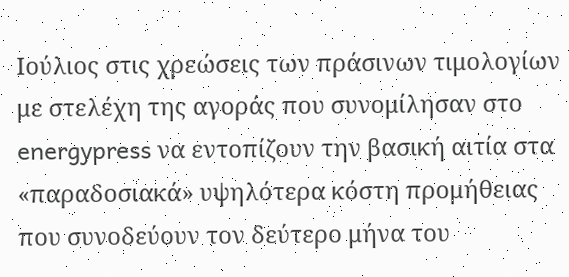Ιούλιος στις χρεώσεις των πράσινων τιμολογίων με στελέχη της αγοράς που συνομίλησαν στο energypress να εντοπίζουν την βασική αιτία στα «παραδοσιακά» υψηλότερα κόστη προμήθειας που συνοδεύουν τον δεύτερο μήνα του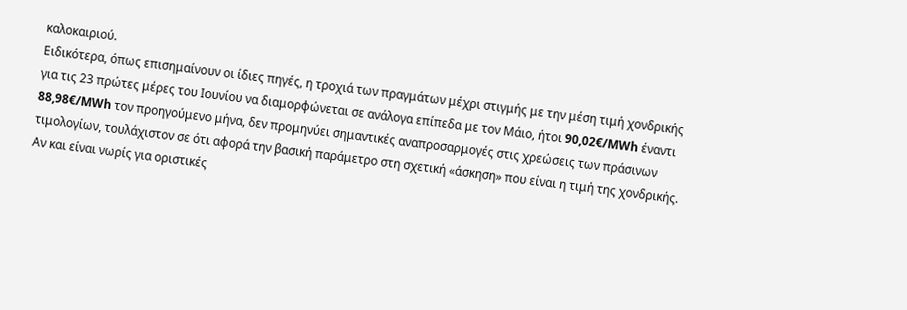καλοκαιριού.
Ειδικότερα, όπως επισημαίνουν οι ίδιες πηγές, η τροχιά των πραγμάτων μέχρι στιγμής με την μέση τιμή χονδρικής για τις 23 πρώτες μέρες του Ιουνίου να διαμορφώνεται σε ανάλογα επίπεδα με τον Μάιο, ήτοι 90,02€/MWh έναντι 88,98€/MWh τον προηγούμενο μήνα, δεν προμηνύει σημαντικές αναπροσαρμογές στις χρεώσεις των πράσινων τιμολογίων, τουλάχιστον σε ότι αφορά την βασική παράμετρο στη σχετική «άσκηση» που είναι η τιμή της χονδρικής.
Αν και είναι νωρίς για οριστικές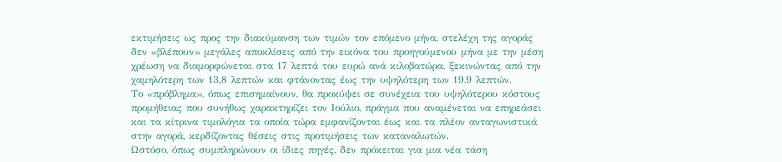εκτιμήσεις ως προς την διακύμανση των τιμών τον επόμενο μήνα, στελέχη της αγοράς δεν «βλέπουν» μεγάλες αποκλίσεις από την εικόνα του προηγούμενου μήνα με την μέση χρέωση να διαμορφώνεται στα 17 λεπτά του ευρώ ανά κιλοβατώρα, ξεκινώντας από την χαμηλότερη των 13,8 λεπτών και φτάνοντας έως την υψηλότερη των 19,9 λεπτών.
Το «πρόβλημα», όπως επισημαίνουν, θα προκύψει σε συνέχεια του υψηλότερου κόστους προμήθειας που συνήθως χαρακτηρίζει τον Ιούλιο, πράγμα που αναμένεται να επηρεάσει και τα κίτρινα τιμολόγια τα οποία τώρα εμφανίζονται έως και τα πλέον ανταγωνιστικά στην αγορά, κερδίζοντας θέσεις στις προτιμήσεις των καταναλωτών.
Ωστόσο, όπως συμπληρώνουν οι ίδιες πηγές, δεν πρόκειται για μια νέα τάση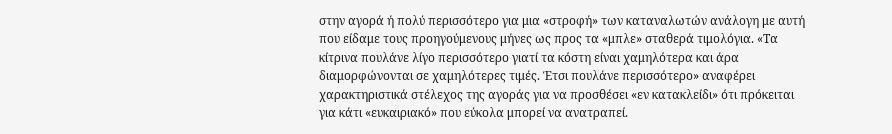στην αγορά ή πολύ περισσότερο για μια «στροφή» των καταναλωτών ανάλογη με αυτή που είδαμε τους προηγούμενους μήνες ως προς τα «μπλε» σταθερά τιμολόγια. «Τα κίτρινα πουλάνε λίγο περισσότερο γιατί τα κόστη είναι χαμηλότερα και άρα διαμορφώνονται σε χαμηλότερες τιμές. Έτσι πουλάνε περισσότερο» αναφέρει χαρακτηριστικά στέλεχος της αγοράς για να προσθέσει «εν κατακλείδι» ότι πρόκειται για κάτι «ευκαιριακό» που εύκολα μπορεί να ανατραπεί.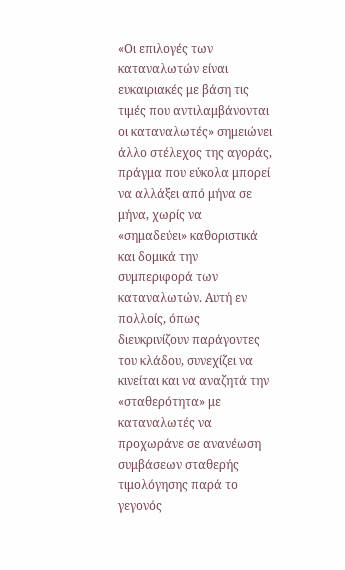«Οι επιλογές των καταναλωτών είναι ευκαιριακές με βάση τις τιμές που αντιλαμβάνονται οι καταναλωτές» σημειώνει άλλο στέλεχος της αγοράς, πράγμα που εύκολα μπορεί να αλλάξει από μήνα σε μήνα, χωρίς να «σημαδεύει» καθοριστικά και δομικά την συμπεριφορά των καταναλωτών. Αυτή εν πολλοίς, όπως διευκρινίζουν παράγοντες του κλάδου, συνεχίζει να κινείται και να αναζητά την «σταθερότητα» με καταναλωτές να προχωράνε σε ανανέωση συμβάσεων σταθερής τιμολόγησης παρά το γεγονός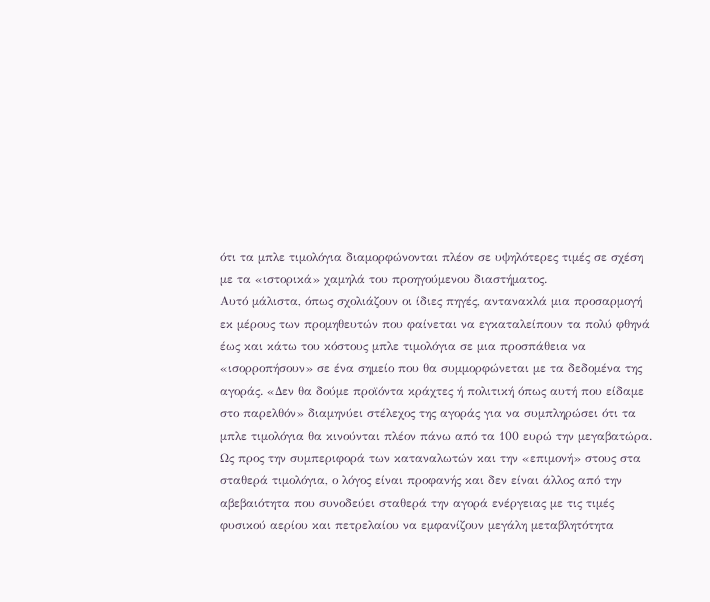ότι τα μπλε τιμολόγια διαμορφώνονται πλέον σε υψηλότερες τιμές σε σχέση με τα «ιστορικά» χαμηλά του προηγούμενου διαστήματος.
Αυτό μάλιστα, όπως σχολιάζουν οι ίδιες πηγές, αντανακλά μια προσαρμογή εκ μέρους των προμηθευτών που φαίνεται να εγκαταλείπουν τα πολύ φθηνά έως και κάτω του κόστους μπλε τιμολόγια σε μια προσπάθεια να «ισορροπήσουν» σε ένα σημείο που θα συμμορφώνεται με τα δεδομένα της αγοράς. «Δεν θα δούμε προϊόντα κράχτες ή πολιτική όπως αυτή που είδαμε στο παρελθόν» διαμηνύει στέλεχος της αγοράς για να συμπληρώσει ότι τα μπλε τιμολόγια θα κινούνται πλέον πάνω από τα 100 ευρώ την μεγαβατώρα.
Ως προς την συμπεριφορά των καταναλωτών και την «επιμονή» στους στα σταθερά τιμολόγια, ο λόγος είναι προφανής και δεν είναι άλλος από την αβεβαιότητα που συνοδεύει σταθερά την αγορά ενέργειας με τις τιμές φυσικού αερίου και πετρελαίου να εμφανίζουν μεγάλη μεταβλητότητα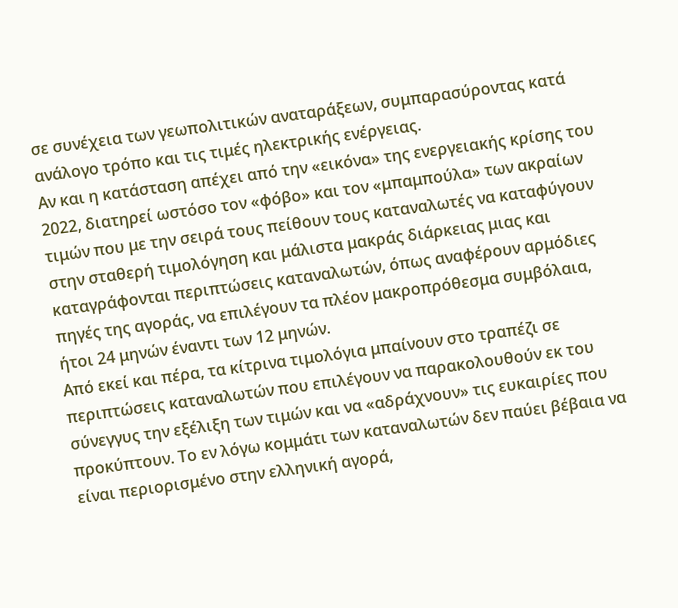σε συνέχεια των γεωπολιτικών αναταράξεων, συμπαρασύροντας κατά ανάλογο τρόπο και τις τιμές ηλεκτρικής ενέργειας.
Αν και η κατάσταση απέχει από την «εικόνα» της ενεργειακής κρίσης του 2022, διατηρεί ωστόσο τον «φόβο» και τον «μπαμπούλα» των ακραίων τιμών που με την σειρά τους πείθουν τους καταναλωτές να καταφύγουν στην σταθερή τιμολόγηση και μάλιστα μακράς διάρκειας μιας και καταγράφονται περιπτώσεις καταναλωτών, όπως αναφέρουν αρμόδιες πηγές της αγοράς, να επιλέγουν τα πλέον μακροπρόθεσμα συμβόλαια, ήτοι 24 μηνών έναντι των 12 μηνών.
Από εκεί και πέρα, τα κίτρινα τιμολόγια μπαίνουν στο τραπέζι σε περιπτώσεις καταναλωτών που επιλέγουν να παρακολουθούν εκ του σύνεγγυς την εξέλιξη των τιμών και να «αδράχνουν» τις ευκαιρίες που προκύπτουν. Το εν λόγω κομμάτι των καταναλωτών δεν παύει βέβαια να είναι περιορισμένο στην ελληνική αγορά,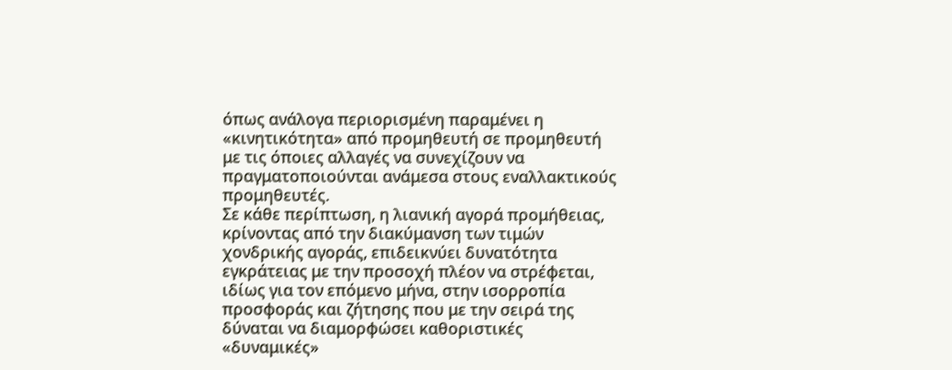όπως ανάλογα περιορισμένη παραμένει η «κινητικότητα» από προμηθευτή σε προμηθευτή με τις όποιες αλλαγές να συνεχίζουν να πραγματοποιούνται ανάμεσα στους εναλλακτικούς προμηθευτές.
Σε κάθε περίπτωση, η λιανική αγορά προμήθειας, κρίνοντας από την διακύμανση των τιμών χονδρικής αγοράς, επιδεικνύει δυνατότητα εγκράτειας με την προσοχή πλέον να στρέφεται, ιδίως για τον επόμενο μήνα, στην ισορροπία προσφοράς και ζήτησης που με την σειρά της δύναται να διαμορφώσει καθοριστικές «δυναμικές»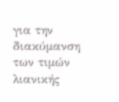για την διακύμανση των τιμών λιανικής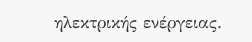ηλεκτρικής ενέργειας.